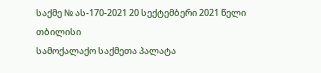საქმე № ას-170-2021 20 სექტემბერი 2021 წელი
თბილისი
სამოქალაქო საქმეთა პალატა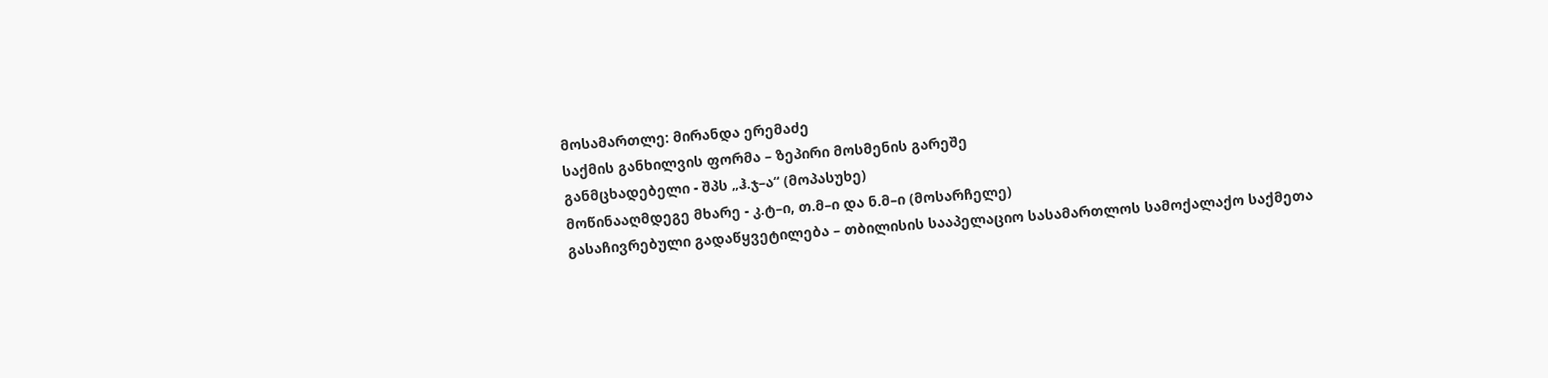მოსამართლე: მირანდა ერემაძე
საქმის განხილვის ფორმა – ზეპირი მოსმენის გარეშე
განმცხადებელი - შპს „ჰ.ჯ–ა“ (მოპასუხე)
მოწინააღმდეგე მხარე - კ.ტ–ი, თ.მ–ი და ნ.მ–ი (მოსარჩელე)
გასაჩივრებული გადაწყვეტილება – თბილისის სააპელაციო სასამართლოს სამოქალაქო საქმეთა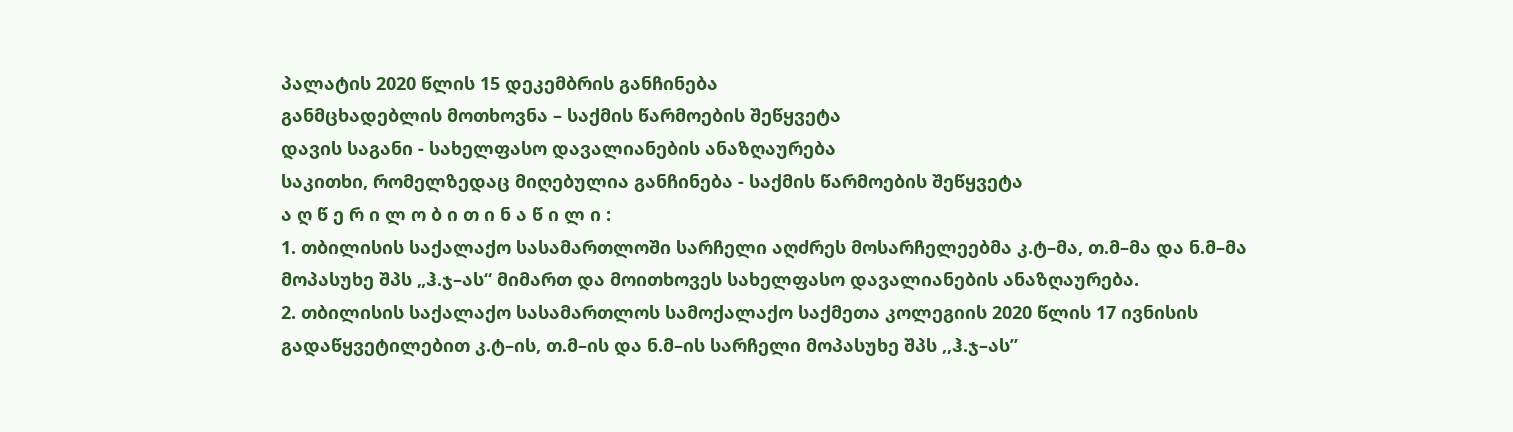პალატის 2020 წლის 15 დეკემბრის განჩინება
განმცხადებლის მოთხოვნა – საქმის წარმოების შეწყვეტა
დავის საგანი - სახელფასო დავალიანების ანაზღაურება
საკითხი, რომელზედაც მიღებულია განჩინება - საქმის წარმოების შეწყვეტა
ა ღ წ ე რ ი ლ ო ბ ი თ ი ნ ა წ ი ლ ი :
1. თბილისის საქალაქო სასამართლოში სარჩელი აღძრეს მოსარჩელეებმა კ.ტ–მა, თ.მ–მა და ნ.მ–მა მოპასუხე შპს „ჰ.ჯ–ას“ მიმართ და მოითხოვეს სახელფასო დავალიანების ანაზღაურება.
2. თბილისის საქალაქო სასამართლოს სამოქალაქო საქმეთა კოლეგიის 2020 წლის 17 ივნისის გადაწყვეტილებით კ.ტ–ის, თ.მ–ის და ნ.მ–ის სარჩელი მოპასუხე შპს ,,ჰ.ჯ–ას’’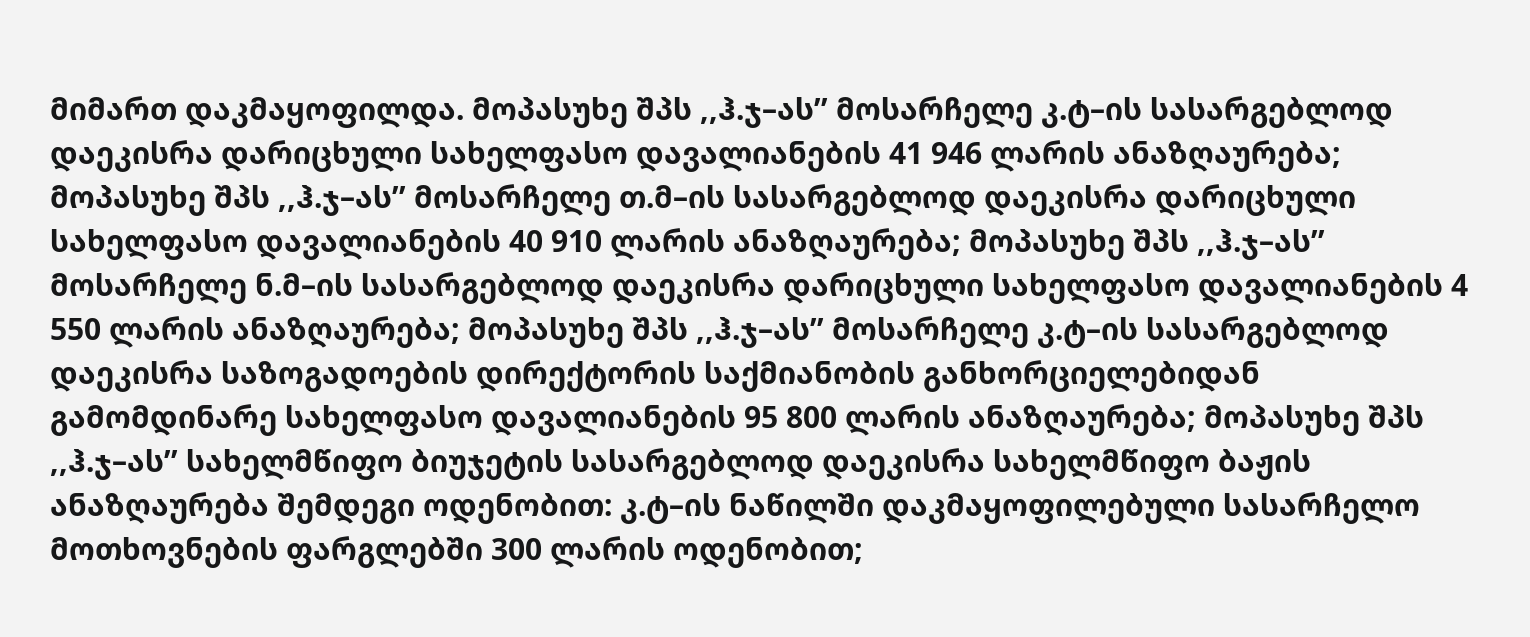მიმართ დაკმაყოფილდა. მოპასუხე შპს ,,ჰ.ჯ–ას’’ მოსარჩელე კ.ტ–ის სასარგებლოდ დაეკისრა დარიცხული სახელფასო დავალიანების 41 946 ლარის ანაზღაურება; მოპასუხე შპს ,,ჰ.ჯ–ას’’ მოსარჩელე თ.მ–ის სასარგებლოდ დაეკისრა დარიცხული სახელფასო დავალიანების 40 910 ლარის ანაზღაურება; მოპასუხე შპს ,,ჰ.ჯ–ას’’ მოსარჩელე ნ.მ–ის სასარგებლოდ დაეკისრა დარიცხული სახელფასო დავალიანების 4 550 ლარის ანაზღაურება; მოპასუხე შპს ,,ჰ.ჯ–ას’’ მოსარჩელე კ.ტ–ის სასარგებლოდ დაეკისრა საზოგადოების დირექტორის საქმიანობის განხორციელებიდან გამომდინარე სახელფასო დავალიანების 95 800 ლარის ანაზღაურება; მოპასუხე შპს ,,ჰ.ჯ–ას’’ სახელმწიფო ბიუჯეტის სასარგებლოდ დაეკისრა სახელმწიფო ბაჟის ანაზღაურება შემდეგი ოდენობით: კ.ტ–ის ნაწილში დაკმაყოფილებული სასარჩელო მოთხოვნების ფარგლებში 300 ლარის ოდენობით;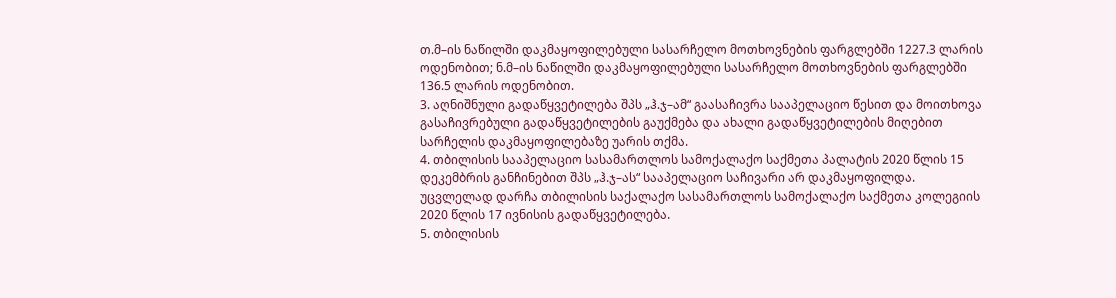თ.მ–ის ნაწილში დაკმაყოფილებული სასარჩელო მოთხოვნების ფარგლებში 1227.3 ლარის ოდენობით; ნ.მ–ის ნაწილში დაკმაყოფილებული სასარჩელო მოთხოვნების ფარგლებში 136.5 ლარის ოდენობით.
3. აღნიშნული გადაწყვეტილება შპს „ჰ.ჯ–ამ“ გაასაჩივრა სააპელაციო წესით და მოითხოვა გასაჩივრებული გადაწყვეტილების გაუქმება და ახალი გადაწყვეტილების მიღებით სარჩელის დაკმაყოფილებაზე უარის თქმა.
4. თბილისის სააპელაციო სასამართლოს სამოქალაქო საქმეთა პალატის 2020 წლის 15 დეკემბრის განჩინებით შპს „ჰ.ჯ–ას“ სააპელაციო საჩივარი არ დაკმაყოფილდა. უცვლელად დარჩა თბილისის საქალაქო სასამართლოს სამოქალაქო საქმეთა კოლეგიის 2020 წლის 17 ივნისის გადაწყვეტილება.
5. თბილისის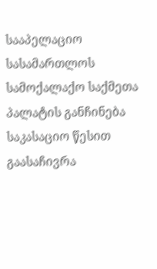სააპელაციო სასამართლოს სამოქალაქო საქმეთა პალატის განჩინება საკასაციო წესით გაასაჩივრა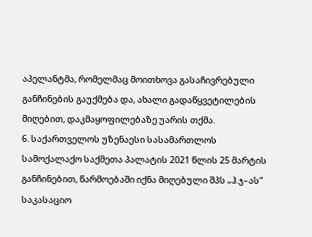აპელანტმა, რომელმაც მოითხოვა გასაჩივრებული განჩინების გაუქმება და, ახალი გადაწყვეტილების მიღებით, დაკმაყოფილებაზე უარის თქმა.
6. საქართველოს უზენაესი სასამართლოს სამოქალაქო საქმეთა პალატის 2021 წლის 25 მარტის განჩინებით, წარმოებაში იქნა მიღებული შპს „ჰ.ჯ–ას“ საკასაციო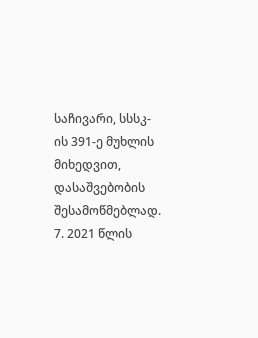საჩივარი, სსსკ-ის 391-ე მუხლის მიხედვით, დასაშვებობის შესამოწმებლად.
7. 2021 წლის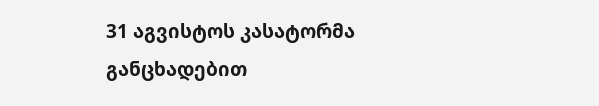31 აგვისტოს კასატორმა განცხადებით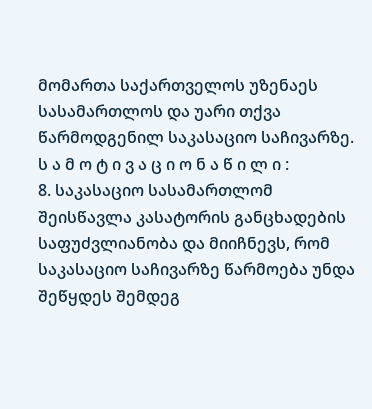მომართა საქართველოს უზენაეს სასამართლოს და უარი თქვა წარმოდგენილ საკასაციო საჩივარზე.
ს ა მ ო ტ ი ვ ა ც ი ო ნ ა წ ი ლ ი :
8. საკასაციო სასამართლომ შეისწავლა კასატორის განცხადების საფუძვლიანობა და მიიჩნევს, რომ საკასაციო საჩივარზე წარმოება უნდა შეწყდეს შემდეგ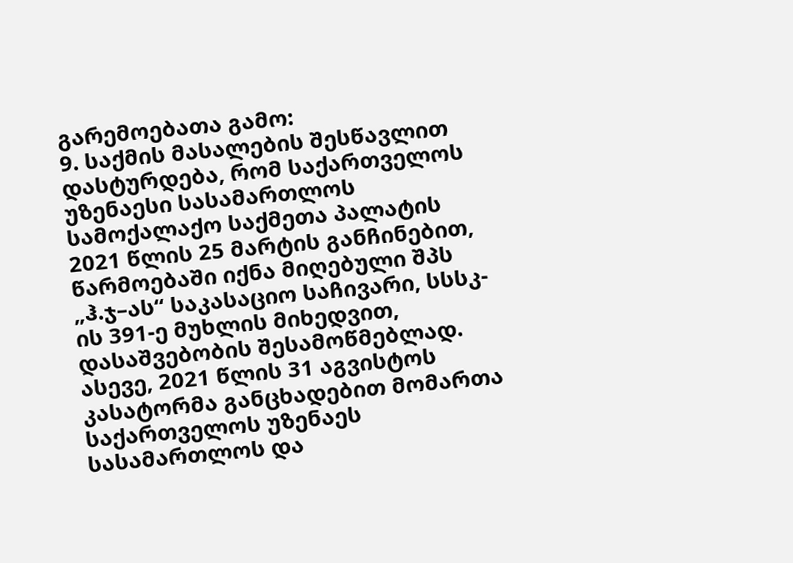გარემოებათა გამო:
9. საქმის მასალების შესწავლით დასტურდება, რომ საქართველოს უზენაესი სასამართლოს სამოქალაქო საქმეთა პალატის 2021 წლის 25 მარტის განჩინებით, წარმოებაში იქნა მიღებული შპს „ჰ.ჯ–ას“ საკასაციო საჩივარი, სსსკ-ის 391-ე მუხლის მიხედვით, დასაშვებობის შესამოწმებლად. ასევე, 2021 წლის 31 აგვისტოს კასატორმა განცხადებით მომართა საქართველოს უზენაეს სასამართლოს და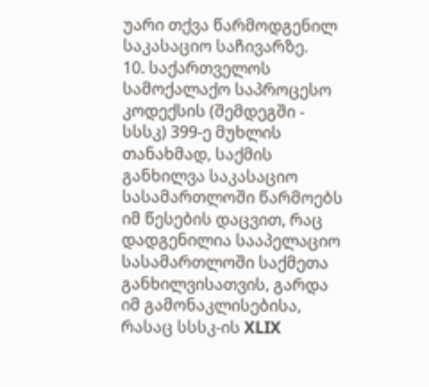უარი თქვა წარმოდგენილ საკასაციო საჩივარზე.
10. საქართველოს სამოქალაქო საპროცესო კოდექსის (შემდეგში - სსსკ) 399-ე მუხლის თანახმად, საქმის განხილვა საკასაციო სასამართლოში წარმოებს იმ წესების დაცვით, რაც დადგენილია სააპელაციო სასამართლოში საქმეთა განხილვისათვის, გარდა იმ გამონაკლისებისა, რასაც სსსკ-ის XLIX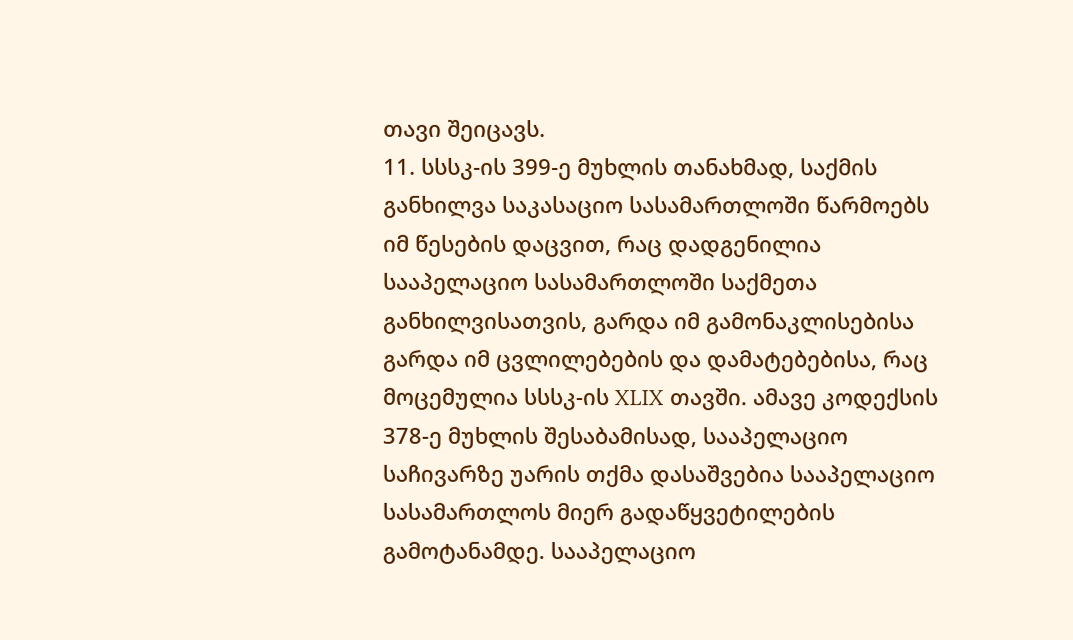თავი შეიცავს.
11. სსსკ-ის 399-ე მუხლის თანახმად, საქმის განხილვა საკასაციო სასამართლოში წარმოებს იმ წესების დაცვით, რაც დადგენილია სააპელაციო სასამართლოში საქმეთა განხილვისათვის, გარდა იმ გამონაკლისებისა გარდა იმ ცვლილებების და დამატებებისა, რაც მოცემულია სსსკ-ის XLIX თავში. ამავე კოდექსის 378-ე მუხლის შესაბამისად, სააპელაციო საჩივარზე უარის თქმა დასაშვებია სააპელაციო სასამართლოს მიერ გადაწყვეტილების გამოტანამდე. სააპელაციო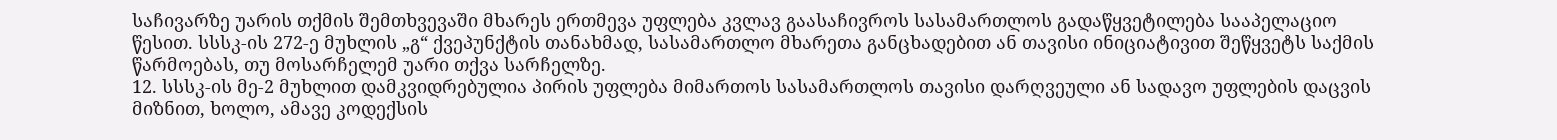საჩივარზე უარის თქმის შემთხვევაში მხარეს ერთმევა უფლება კვლავ გაასაჩივროს სასამართლოს გადაწყვეტილება სააპელაციო წესით. სსსკ-ის 272-ე მუხლის „გ“ ქვეპუნქტის თანახმად, სასამართლო მხარეთა განცხადებით ან თავისი ინიციატივით შეწყვეტს საქმის წარმოებას, თუ მოსარჩელემ უარი თქვა სარჩელზე.
12. სსსკ-ის მე-2 მუხლით დამკვიდრებულია პირის უფლება მიმართოს სასამართლოს თავისი დარღვეული ან სადავო უფლების დაცვის მიზნით, ხოლო, ამავე კოდექსის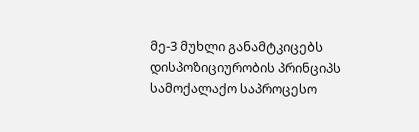მე-3 მუხლი განამტკიცებს დისპოზიციურობის პრინციპს სამოქალაქო საპროცესო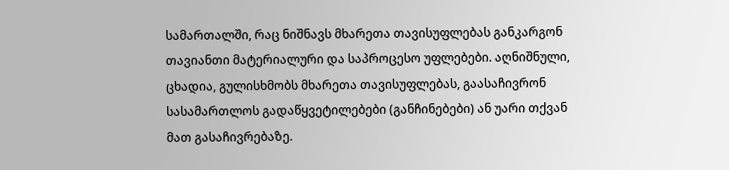სამართალში, რაც ნიშნავს მხარეთა თავისუფლებას განკარგონ თავიანთი მატერიალური და საპროცესო უფლებები. აღნიშნული, ცხადია, გულისხმობს მხარეთა თავისუფლებას, გაასაჩივრონ სასამართლოს გადაწყვეტილებები (განჩინებები) ან უარი თქვან მათ გასაჩივრებაზე.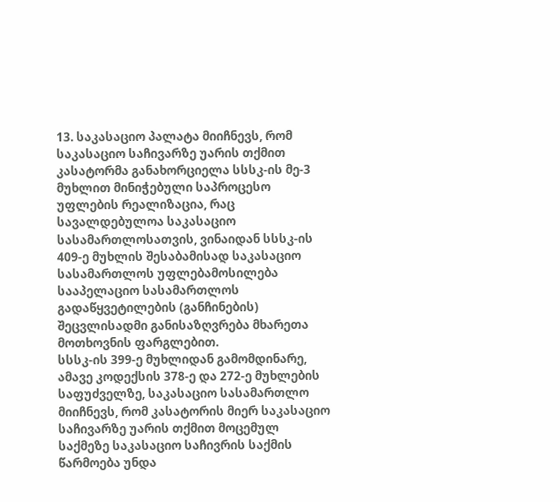13. საკასაციო პალატა მიიჩნევს, რომ საკასაციო საჩივარზე უარის თქმით კასატორმა განახორციელა სსსკ-ის მე-3 მუხლით მინიჭებული საპროცესო უფლების რეალიზაცია, რაც სავალდებულოა საკასაციო სასამართლოსათვის, ვინაიდან სსსკ-ის 409-ე მუხლის შესაბამისად საკასაციო სასამართლოს უფლებამოსილება სააპელაციო სასამართლოს გადაწყვეტილების (განჩინების) შეცვლისადმი განისაზღვრება მხარეთა მოთხოვნის ფარგლებით.
სსსკ-ის 399-ე მუხლიდან გამომდინარე, ამავე კოდექსის 378-ე და 272-ე მუხლების საფუძველზე, საკასაციო სასამართლო მიიჩნევს, რომ კასატორის მიერ საკასაციო საჩივარზე უარის თქმით მოცემულ საქმეზე საკასაციო საჩივრის საქმის წარმოება უნდა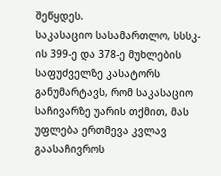შეწყდეს.
საკასაციო სასამართლო, სსსკ-ის 399-ე და 378-ე მუხლების საფუძველზე კასატორს განუმარტავს, რომ საკასაციო საჩივარზე უარის თქმით, მას უფლება ერთმევა კვლავ გაასაჩივროს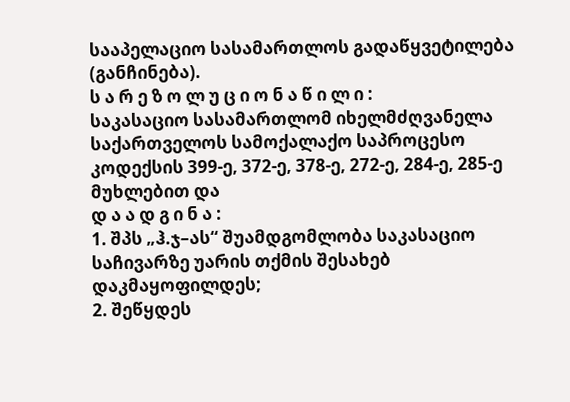სააპელაციო სასამართლოს გადაწყვეტილება (განჩინება).
ს ა რ ე ზ ო ლ უ ც ი ო ნ ა წ ი ლ ი :
საკასაციო სასამართლომ იხელმძღვანელა საქართველოს სამოქალაქო საპროცესო კოდექსის 399-ე, 372-ე, 378-ე, 272-ე, 284-ე, 285-ე მუხლებით და
დ ა ა დ გ ი ნ ა :
1. შპს „ჰ.ჯ–ას“ შუამდგომლობა საკასაციო საჩივარზე უარის თქმის შესახებ დაკმაყოფილდეს;
2. შეწყდეს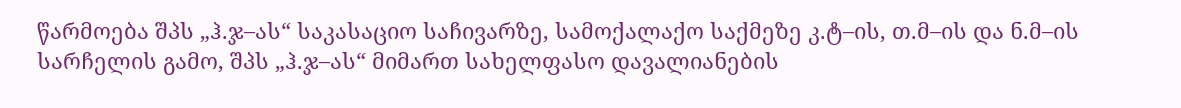წარმოება შპს „ჰ.ჯ–ას“ საკასაციო საჩივარზე, სამოქალაქო საქმეზე კ.ტ–ის, თ.მ–ის და ნ.მ–ის სარჩელის გამო, შპს „ჰ.ჯ–ას“ მიმართ სახელფასო დავალიანების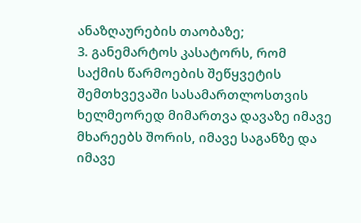ანაზღაურების თაობაზე;
3. განემარტოს კასატორს, რომ საქმის წარმოების შეწყვეტის შემთხვევაში სასამართლოსთვის ხელმეორედ მიმართვა დავაზე იმავე მხარეებს შორის, იმავე საგანზე და იმავე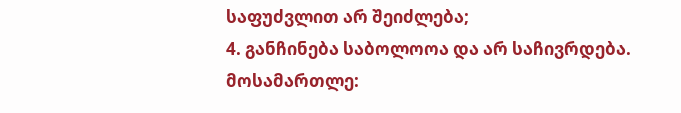საფუძვლით არ შეიძლება;
4. განჩინება საბოლოოა და არ საჩივრდება.
მოსამართლე: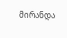მირანდა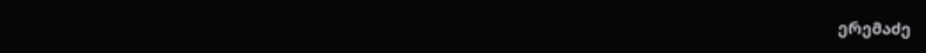ერემაძე